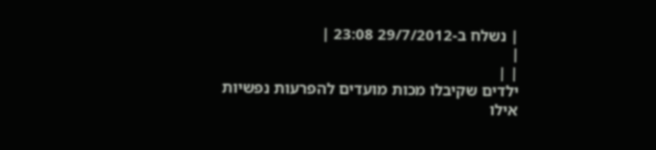| נשלח ב-29/7/2012 23:08 |
|
| |
ילדים שקיבלו מכות מועדים להפרעות נפשיות
אילו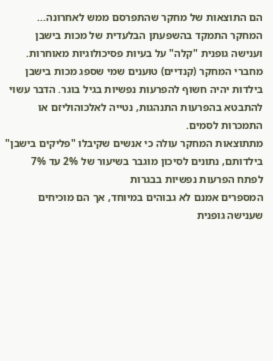הם התוצאות של מחקר שהתפרסם ממש לאחרונה...
המחקר התמקד בהשפעתן הבלעדית של מכות בישבן וענישה גופנית "קלה" על בעיות פסיכולוגיות מאוחרות.
מחברי המחקר (קנדיים) טוענים שמי שספג מכות בישבן בילדות יהיה חשוף להפרעות נפשיות בגיל בוגר. הדבר עשוי להתבטא בהפרעות התנהגות, נטייה לאלכוהוליזם או התמכרות לסמים.
מתתוצאות המחקר עולה כי אנשים שקיבלו "פליקים בישבן" בילדותם, נתונים לסיכון מוגבר בשיעור של 2% עד 7% לפתח הפרעות נפשיות בבגרות
המספרים אמנם לא גבוהים במיוחד, אך הם מוכיחים שענישה גופנית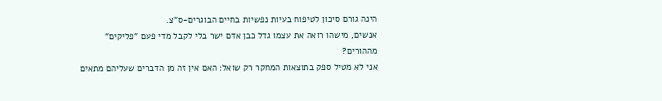הינה גורם סיכון לטיפוח בעיות נפשיות בחיים הבוגרים-ס"צ.
אנשים, מישהו רואה את עצמו גדל כבן אדם ישר בלי לקבל מדי פעם "פליקים" מההורים?
אני לא מטיל ספק בתוצאות המחקר רק שואל: האם אין זה מן הדברים שעליהם מתאים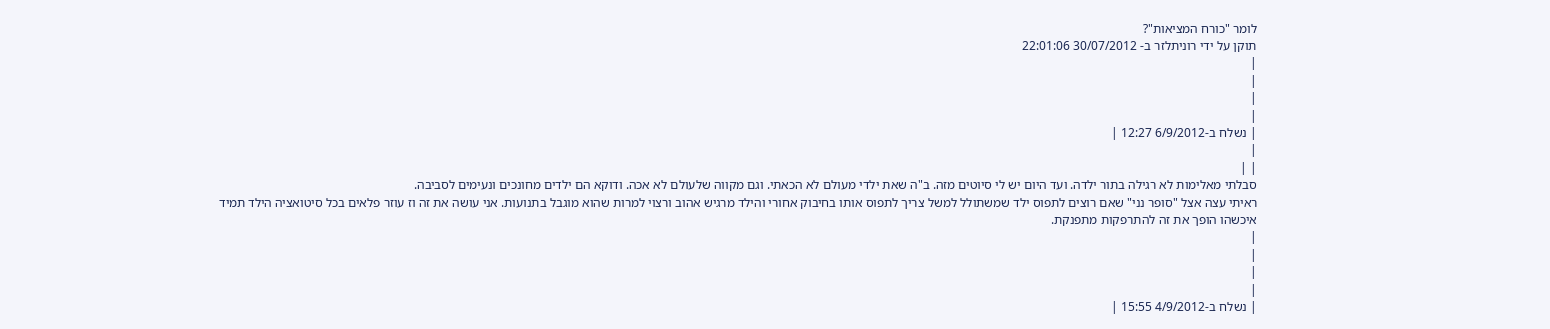לומר "כורח המציאות"?
תוקן על ידי רוניתלזר ב- 30/07/2012 22:01:06
|
|
|
|
| נשלח ב-6/9/2012 12:27 |
|
| |
סבלתי מאלימות לא רגילה בתור ילדה. ועד היום יש לי סיוטים מזה. ב"ה שאת ילדי מעולם לא הכאתי. וגם מקווה שלעולם לא אכה. ודוקא הם ילדים מחונכים ונעימים לסביבה.
ראיתי עצה אצל "סופר נני" שאם רוצים לתפוס ילד שמשתולל למשל צריך לתפוס אותו בחיבוק אחורי והילד מרגיש אהוב ורצוי למרות שהוא מוגבל בתנועות. אני עושה את זה וז עוזר פלאים בכל סיטואציה הילד תמיד איכשהו הופך את זה להתרפקות מתפנקת.
|
|
|
|
| נשלח ב-4/9/2012 15:55 |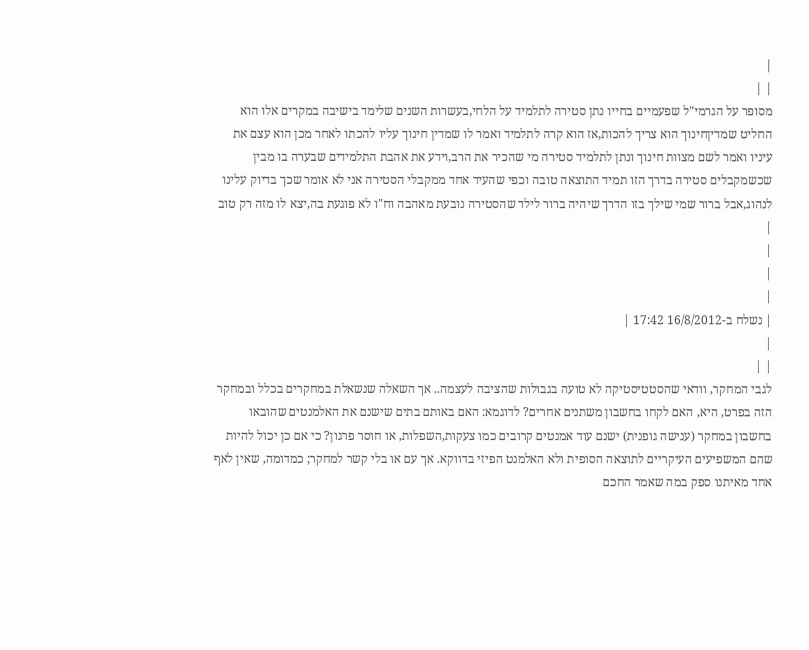|
| |
מסופר על הגרמי"ל שפעמיים בחייו נתן סטירה לתלמיד על הלחי,בעשרות השנים שלימד בישיבה במקרים אלו הוא החליט שמדיןחינוך הוא צריך להכות,אז הוא קרה לתלמיד ואמר לו שמדין חינוך עליו להכתו לאחר מכן הוא עצם את עיניו ואמר לשם מצוות חינוך ונתן לתלמיד סטירה מי שהכיר את הרב,וידע את אהבת התלמידים שבערה בו מבין שכשמקבלים סטירה בדרך הזו תמיד התוצאה טובה וכפי שהעיד אחד ממקבלי הסטירה אני לא אומר שכך בדיוק עלינו לנהוג,אבל ברור שמי שילך בזו הדרך שיהיה ברור לילד שהסטירה נובעת מאהבה וח"ו לא פוגעת בה,יצא לו מזה רק טוב
|
|
|
|
| נשלח ב-16/8/2012 17:42 |
|
| |
לגבי המחקר, וודאי שהסטטיסטיקה לא טועה בגבולות שהציבה לעצמה.. אך השאלה שנשאלת במחקרים בכלל ובמחקר הזה בפרט, היא, האם לקחו בחשבון משתנים אחרים? לדוגמא: האם באותם בתים שישנם את האלמנטים שהובאו בחשבון במחקר (ענישה גופנית) ישנם עוד אמנטים קרובים כמו צעקות,השפלות, או חוסר פרגון? כי אם כן יכול להיות שהם המשפיעים העיקריים לתוצאה הסופית ולא האלמנט הפיזי בדווקא. אך עם או בלי קשר למחקר; כמדומה, שאין לאף אחד מאיתנו ספק במה שאמר החכם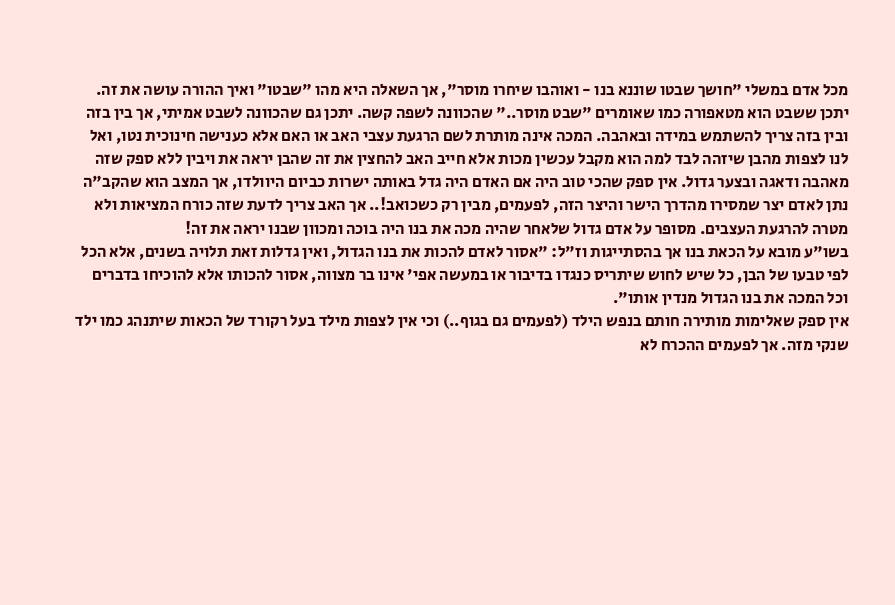מכל אדם במשלי "חושך שבטו שוננא בנו - ואוהבו שיחרו מוסר", אך השאלה היא מהו "שבטו" ואיך ההורה עושה את זה. יתכן ששבט הוא מטאפורה כמו שאומרים "שבט מוסר.." שהכוונה לשפה קשה. יתכן גם שהכוונה לשבט אמיתי, אך בין בזה ובין בזה צריך להשתמש במידה ובאהבה. המכה אינה מותרת לשם הרגעת עצבי האב או האם אלא כענישה חינוכית נטו, ואל לנו לצפות מהבן שיזהה לבד למה הוא מקבל עכשין מכות אלא חייב האב להחצין את זה שהבן יראה את ויבין ללא ספק שזה מאהבה ודאגה ובצער גדול. אין ספק שהכי טוב היה אם האדם היה גדל באותה ישרות כביום היוולדו, אך המצב הוא שהקב"ה נתן לאדם יצר שמסירו מהדרך הישר והיצר הזה, לפעמים, מבין רק כשכואב!.. אך האב צריך לדעת שזה כורח המציאות ולא מטרה להרגעת העצבים. מסופר על אדם גדול שלאחר שהיה מכה את בנו היה בוכה ומכוון שבנו יראה את זה!
בשו"ע מובא על הכאת בנו אך בהסתייגות וז"ל: "אסור לאדם להכות את בנו הגדול, ואין גדלות זאת תלויה בשנים, אלא הכל לפי טבעו של הבן, כל שיש לחוש שיתריס כנגדו בדיבור או במעשה אפי' אינו בר מצווה, אסור להכותו אלא להוכיחו בדברים וכל המכה את בנו הגדול מנדין אותו".
אין ספק שאלימות מותירה חותם בנפש הילד (לפעמים גם בגוף..) וכי אין לצפות מילד בעל רקורד של הכאות שיתנהג כמו ילד שנקי מזה. אך לפעמים ההכרח לא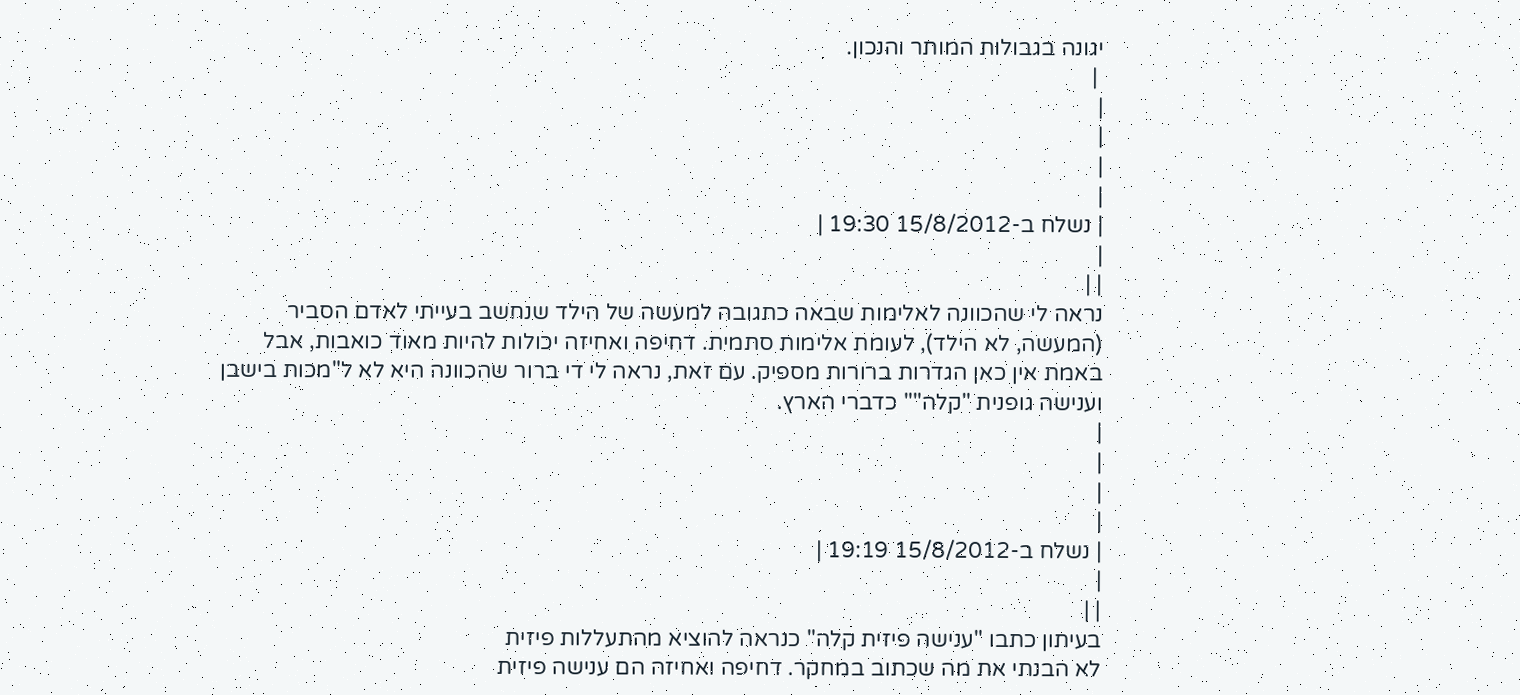יגונה בגבולות המותר והנכון.
 |
|
|
|
|
| נשלח ב-15/8/2012 19:30 |
|
| |
נראה לי שהכוונה לאלימות שבאה כתגובה למעשה של הילד שנחשב בעייתי לאדם הסביר (המעשה, לא הילד), לעומת אלימות סתמית. דחיפה ואחיזה יכולות להיות מאוד כואבות, אבל באמת אין כאן הגדרות ברורות מספיק. עם זאת, נראה לי די ברור שהכוונה היא לא ל"מכות בישבן וענישה גופנית "קלה"" כדברי הארץ.
|
|
|
|
| נשלח ב-15/8/2012 19:19 |
|
| |
בעיתון כתבו "ענישה פיזית קלה" כנראה להוציא מהתעללות פיזית
לא הבנתי את מה שכתוב במחקר. דחיפה ואחיזה הם ענישה פיזית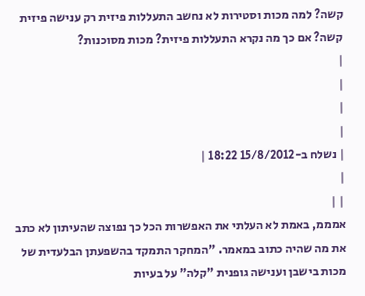קשה? למה מכות וסטירות לא נחשב התעללות פיזית רק ענישה פיזית קשה? אם כך מה נקרא התעללות פיזית? מכות מסוכנות?
|
|
|
|
| נשלח ב-15/8/2012 18:22 |
|
| |
אמממ, באמת לא העלתי את האפשרות הכל כך נפוצה שהעיתון לא כתב את מה שהיה כתוב במאמר. "המחקר התמקד בהשפעתן הבלעדית של מכות בישבן וענישה גופנית "קלה" על בעיות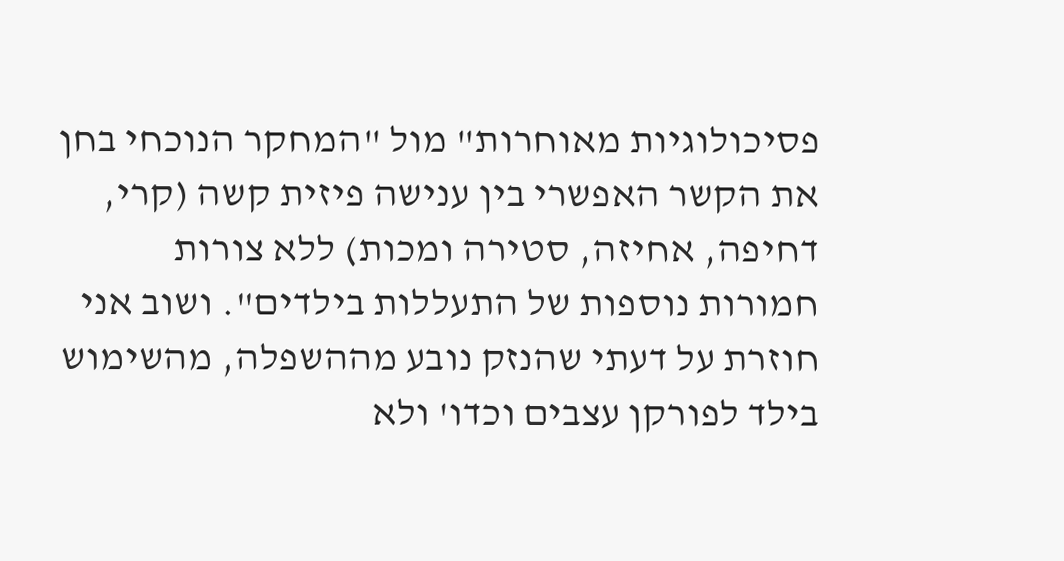פסיכולוגיות מאוחרות" מול "המחקר הנוכחי בחן את הקשר האפשרי בין ענישה פיזית קשה (קרי, דחיפה, אחיזה, סטירה ומכות) ללא צורות חמורות נוספות של התעללות בילדים". ושוב אני חוזרת על דעתי שהנזק נובע מההשפלה, מהשימוש בילד לפורקן עצבים וכדו' ולא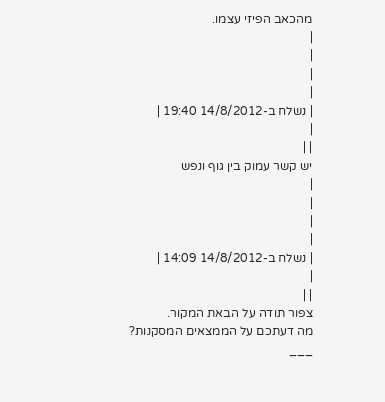מהכאב הפיזי עצמו.
|
|
|
|
| נשלח ב-14/8/2012 19:40 |
|
| |
יש קשר עמוק בין גוף ונפש
|
|
|
|
| נשלח ב-14/8/2012 14:09 |
|
| |
צפור תודה על הבאת המקור.
מה דעתכם על הממצאים המסקנות?
___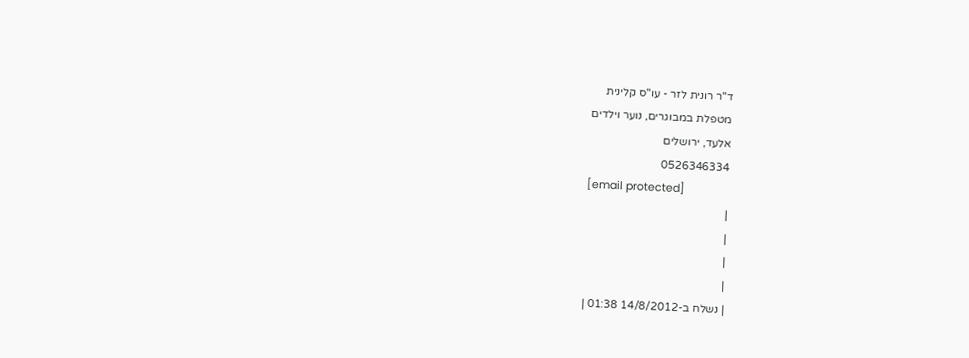ד"ר רונית לזר - עו"ס קלינית
מטפלת במבוגרים, נוער וילדים
אלעד, ירושלים
0526346334
[email protected]
|
|
|
|
| נשלח ב-14/8/2012 01:38 |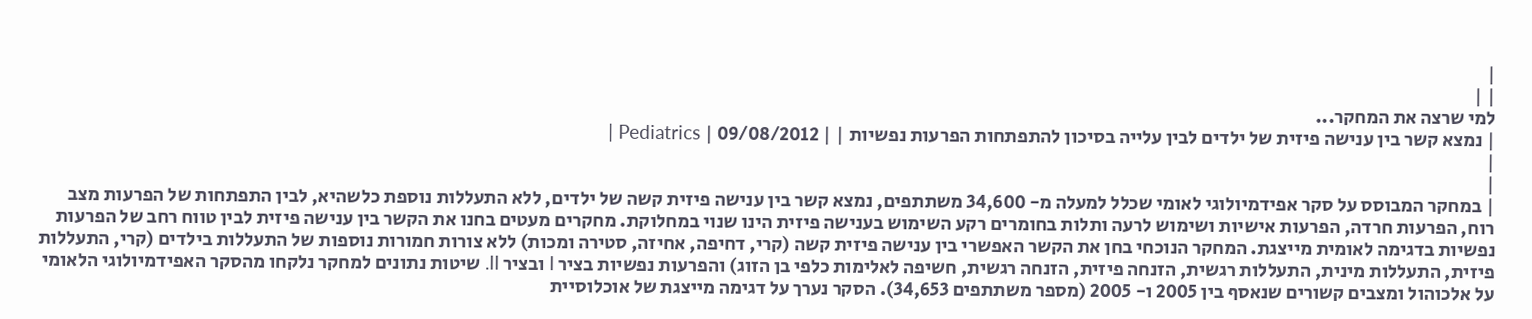|
| |
למי שרצה את המחקר...
| נמצא קשר בין ענישה פיזית של ילדים לבין עלייה בסיכון להתפתחות הפרעות נפשיות | | 09/08/2012 | Pediatrics |
|
|
| במחקר המבוסס על סקר אפידמיולוגי לאומי שכלל למעלה מ- 34,600 משתתפים, נמצא קשר בין ענישה פיזית קשה של ילדים, ללא התעללות נוספת כלשהיא, לבין התפתחות של הפרעות מצב רוח, הפרעות חרדה, הפרעות אישיות ושימוש לרעה ותלות בחומרים רקע השימוש בענישה פיזית הינו שנוי במחלוקת. מחקרים מעטים בחנו את הקשר בין ענישה פיזית לבין טווח רחב של הפרעות נפשיות בדגימה לאומית מייצגת. המחקר הנוכחי בחן את הקשר האפשרי בין ענישה פיזית קשה (קרי, דחיפה, אחיזה, סטירה ומכות) ללא צורות חמורות נוספות של התעללות בילדים (קרי, התעללות פיזית, התעללות מינית, התעללות רגשית, הזנחה פיזית, הזנחה רגשית, חשיפה לאלימות כלפי בן הזוג) והפרעות נפשיות בציר I ובציר II. שיטות נתונים למחקר נלקחו מהסקר האפידמיולוגי הלאומי על אלכוהול ומצבים קשורים שנאסף בין 2005 ו- 2005 (מספר משתתפים 34,653). הסקר נערך על דגימה מייצגת של אוכלוסיית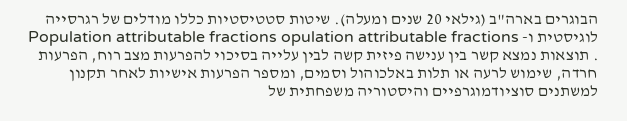הבוגרים בארה"ב (גילאי 20 שנים ומעלה). שיטות סטטיסטיות כללו מודלים של רגרסייה לוגיסטית ו- Population attributable fractions opulation attributable fractions . תוצאות נמצא קשר בין ענישה פיזית קשה לבין עלייה בסיכוי להפרעות מצב רוח, הפרעות חרדה, שימוש לרעה או תלות באלכוהול וסמים, ומספר הפרעות אישיות לאחר תקנון למשתנים סוציודמוגרפיים והיסטוריה משפחתית של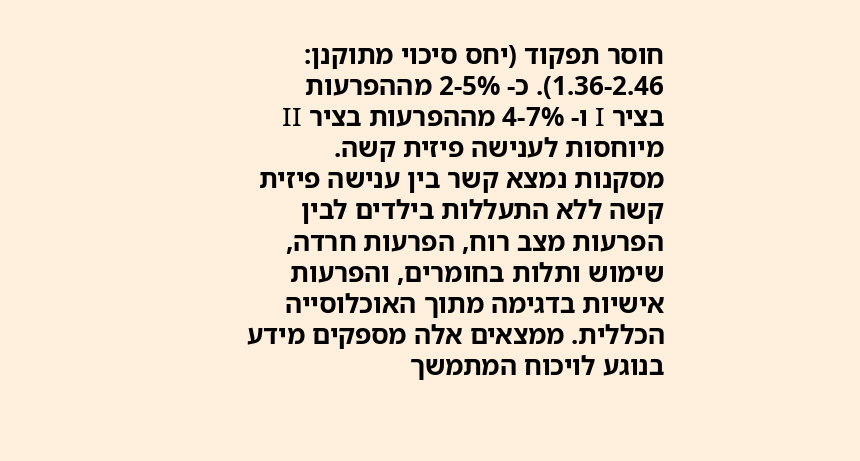חוסר תפקוד (יחס סיכוי מתוקנן: 1.36-2.46). כ- 2-5% מההפרעות בציר I ו- 4-7% מההפרעות בציר II מיוחסות לענישה פיזית קשה. מסקנות נמצא קשר בין ענישה פיזית קשה ללא התעללות בילדים לבין הפרעות מצב רוח, הפרעות חרדה, שימוש ותלות בחומרים, והפרעות אישיות בדגימה מתוך האוכלוסייה הכללית. ממצאים אלה מספקים מידע בנוגע לויכוח המתמשך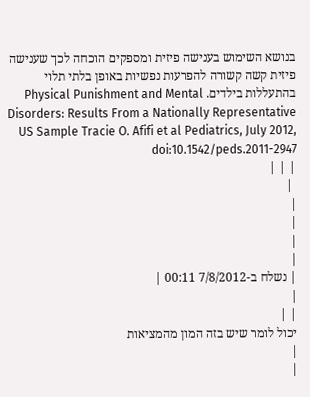בנושא השימוש בענישה פיזית ומספקים הוכחה לכך שענישה פיזית קשה קשורה להפרעות נפשיות באופן בלתי תלוי בהתעללות בילדים. Physical Punishment and Mental Disorders: Results From a Nationally Representative US Sample Tracie O. Afifi et al Pediatrics, July 2012, doi:10.1542/peds.2011-2947
| | |
 |
|
|
|
|
| נשלח ב-7/8/2012 00:11 |
|
| |
יכול לומר שיש בזה המון מהמציאות
|
|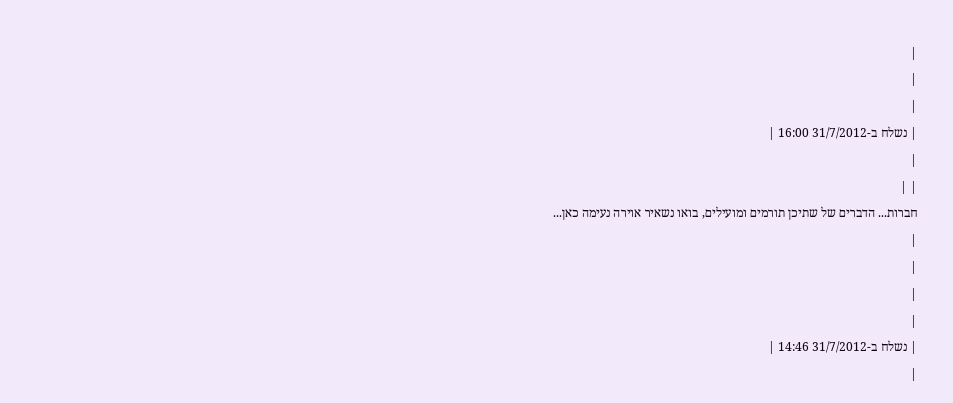|
|
|
| נשלח ב-31/7/2012 16:00 |
|
| |
חברות... הדברים של שתיכן תורמים ומועילים, בואו נשאיר אוירה נעימה כאן...
|
|
|
|
| נשלח ב-31/7/2012 14:46 |
|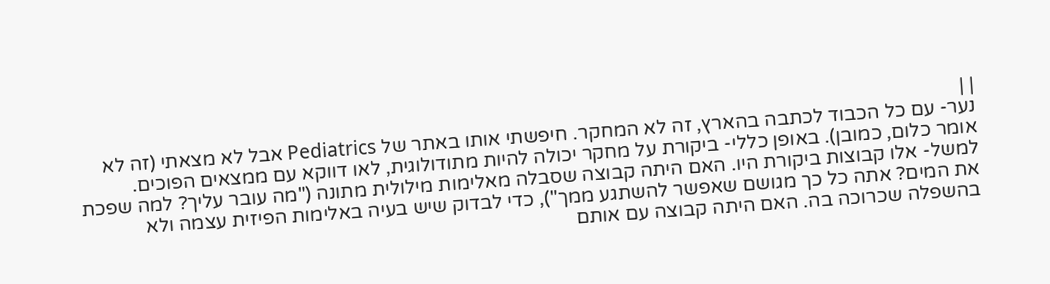| |
נער- עם כל הכבוד לכתבה בהארץ, זה לא המחקר. חיפשתי אותו באתר של Pediatrics אבל לא מצאתי (זה לא אומר כלום, כמובן). באופן כללי- ביקורת על מחקר יכולה להיות מתודולוגית, לאו דווקא עם ממצאים הפוכים. למשל- אלו קבוצות ביקורת היו. האם היתה קבוצה שסבלה מאלימות מילולית מתונה ("מה עובר עליך? למה שפכת את המים? אתה כל כך מגושם שאפשר להשתגע ממך"), כדי לבדוק שיש בעיה באלימות הפיזית עצמה ולא בהשפלה שכרוכה בה. האם היתה קבוצה עם אותם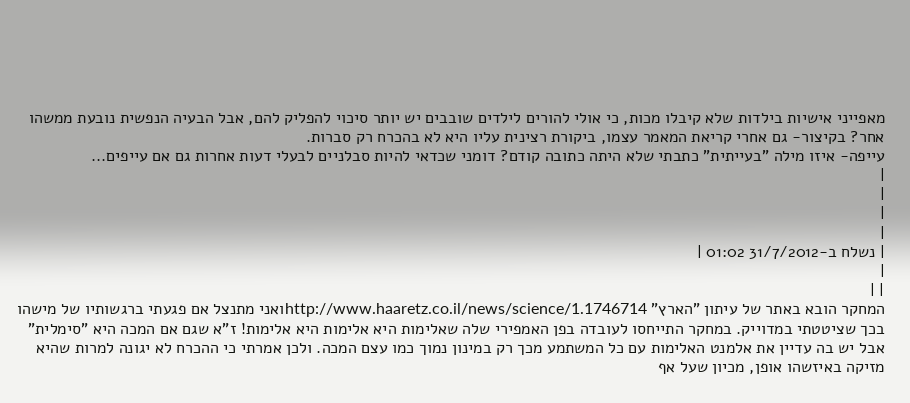מאפייני אישיות בילדות שלא קיבלו מכות, כי אולי להורים לילדים שובבים יש יותר סיכוי להפליק להם, אבל הבעיה הנפשית נובעת ממשהו אחר? בקיצור- גם אחרי קריאת המאמר עצמו, ביקורת רצינית עליו היא לא בהכרח רק סברות.
עייפה- איזו מילה "בעייתית" כתבתי שלא היתה כתובה קודם? דומני שכדאי להיות סבלניים לבעלי דעות אחרות גם אם עייפים...
|
|
|
|
| נשלח ב-31/7/2012 01:02 |
|
| |
המחקר הובא באתר של עיתון "הארץ" http://www.haaretz.co.il/news/science/1.1746714ואני מתנצל אם פגעתי ברגשותיו של מישהו בכך שציטטתי במדוייק. במחקר התייחסו לעובדה בפן האמפירי שלה שאלימות היא אלימות היא אלימות! ז"א שגם אם המכה היא "סימלית" אבל יש בה עדיין את אלמנט האלימות עם כל המשתמע מכך רק במינון נמוך כמו עצם המכה. ולכן אמרתי כי ההכרח לא יגונה למרות שהיא מזיקה באיזשהו אופן, מכיון שעל אף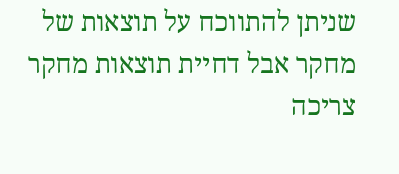שניתן להתווכח על תוצאות של מחקר אבל דחיית תוצאות מחקר צריכה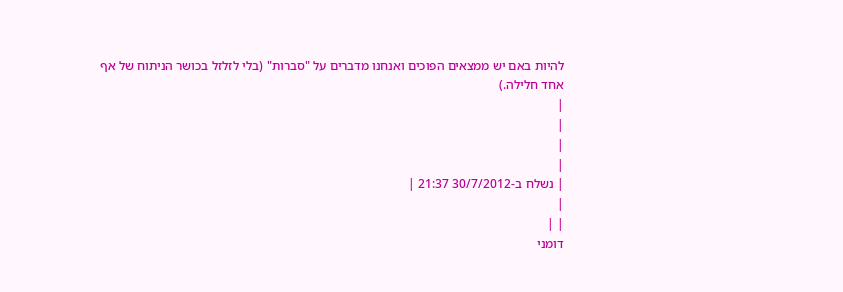להיות באם יש ממצאים הפוכים ואנחנו מדברים על "סברות" (בלי לזלזל בכושר הניתוח של אף אחד חלילה.)
|
|
|
|
| נשלח ב-30/7/2012 21:37 |
|
| |
דומני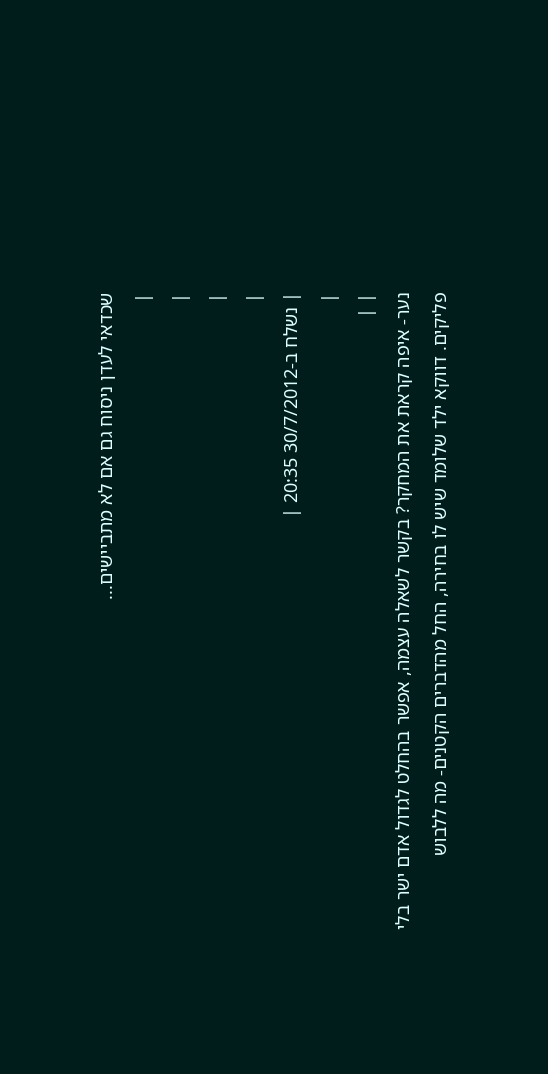שכדאי לעדן ניסוח גם אם לא מתביישים...
|
|
|
|
| נשלח ב-30/7/2012 20:35 |
|
| |
נער- איפה קראת את המחקר? בקשר לשאלה עצמה, אפשר בהחלט לגדול אדם ישר בלי פליקים. דווקא ילד שלומד שיש לו בחירה, החל מהדברים הקטנים- מה ללבוש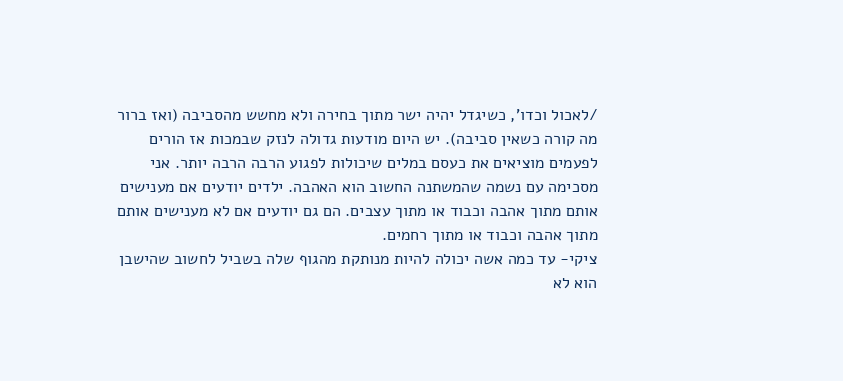/לאכול וכדו', כשיגדל יהיה ישר מתוך בחירה ולא מחשש מהסביבה (ואז ברור מה קורה כשאין סביבה). יש היום מודעות גדולה לנזק שבמכות אז הורים לפעמים מוציאים את כעסם במלים שיכולות לפגוע הרבה הרבה יותר. אני מסכימה עם נשמה שהמשתנה החשוב הוא האהבה. ילדים יודעים אם מענישים אותם מתוך אהבה וכבוד או מתוך עצבים. הם גם יודעים אם לא מענישים אותם מתוך אהבה וכבוד או מתוך רחמים.
ציקי- עד כמה אשה יכולה להיות מנותקת מהגוף שלה בשביל לחשוב שהישבן הוא לא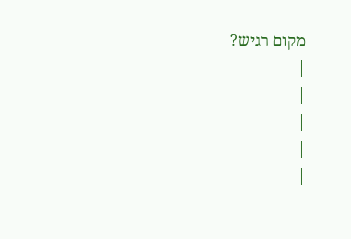מקום רגיש?
|
|
|
|
|